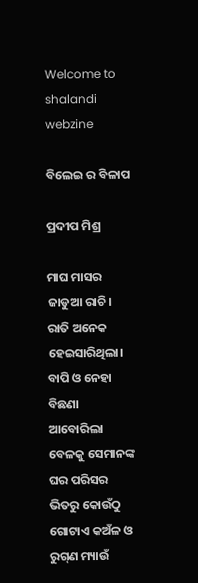Welcome to shalandi webzine

ବିଲେଇ ର ବିଳାପ

ପ୍ରଦୀପ ମିଶ୍ର

ମାଘ ମାସର ଜାଡୁଆ ରାଚି। ରାତି ଅନେକ ହେଇସାରିଥିଲା। ବାପି ଓ ନେହା ବିଛଣା ଆବୋରିଲା ବେଳକୁ ସେମାନଙ୍କ ଘର ପରିସର ଭିତରୁ କୋଉଁଠୁ ଗୋଟାଏ କଅଁଳ ଓ ରୁଗ୍‌ଣ ମ୍ୟାଉଁ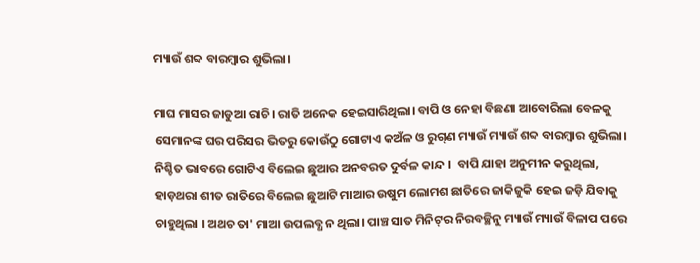ମ୍ୟାଉଁ ଶବ୍ଦ ବାରମ୍ବାର ଶୁଭିଲା।

ମାଘ ମାସର ଜାଡୁଆ ରାଚି। ରାତି ଅନେକ ହେଇସାରିଥିଲା। ବାପି ଓ ନେହା ବିଛଣା ଆବୋରିଲା ବେଳକୁ ସେମାନଙ୍କ ଘର ପରିସର ଭିତରୁ କୋଉଁଠୁ ଗୋଟାଏ କଅଁଳ ଓ ରୁଗ୍‌ଣ ମ୍ୟାଉଁ ମ୍ୟାଉଁ ଶବ୍ଦ ବାରମ୍ବାର ଶୁଭିଲା। ନିଶ୍ଚିତ ଭାବରେ ଗୋଟିଏ ବିଲେଇ ଛୁଆର ଅନବରତ ଦୁର୍ବଳ କାନ୍ଦ ।  ବାପି ଯାହା ଅନୁମୀନ କରୁଥିଲା, ହାଡ଼ଥରା ଶୀତ ରାତିରେ ବିଲେଇ ଛୁଆଟି ମାଆର ଉଷୁମ ଲୋମଶ ଛାତିରେ ଜାକିଜୁକି ହେଇ ଜଡ଼ି ଯିବାକୁ ଚାହୁଥିଲା । ଅଥଚ ତା' ମାଆ ଉପଲବ୍ଧ ନ ଥିଲା। ପାଞ୍ଚ ସାତ ମିନିଟ୍‌ର ନିରବଚ୍ଛିନୁ ମ୍ୟାଉଁ ମ୍ୟାଉଁ ବିଳାପ ପରେ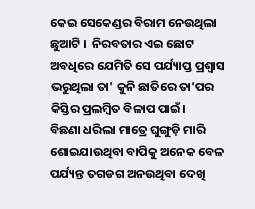କେଇ ସେକେଣ୍ଡର ବିରାମ ନେଉଥିଲା ଛୁଆଟି ।  ନିରବତାର ଏଇ ଛୋଟ ଅବଧିରେ ଯେମିତି ସେ ପର୍ଯ୍ୟାପ୍ତ ପ୍ରଶ୍ଵାସ ଭରୁଥିଲା ତା' କୁନି ଛାତିରେ ତା'ପର କିସ୍ତିର ପ୍ରଲମ୍ବିତ ବିଳାପ ପାଇଁ।
ବିଛଣା ଧରିଲା ମାତ୍ରେ ଘୁଙ୍ଗୁଡ଼ି ମାରି ଶୋଇଯାଉଥିବା ବାପିକୁ ଅନେକ ବେଳ ପର୍ଯ୍ୟନ୍ତ ତଗଡଗ ଅନଉଥିବା ଦେଖି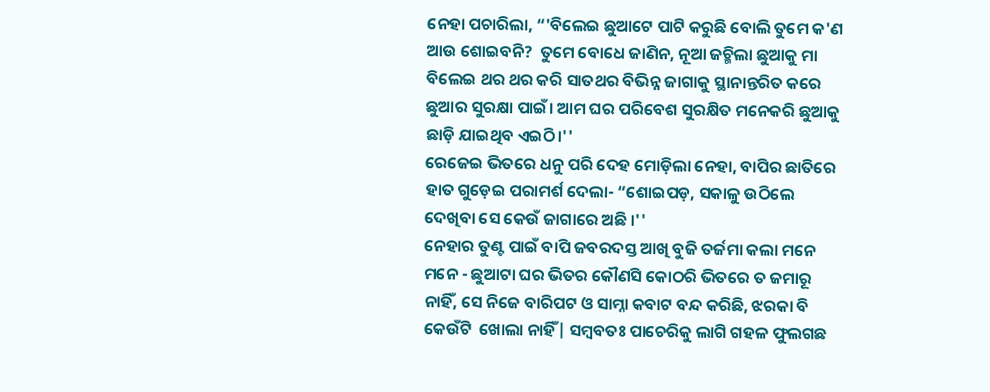ନେହା ପଚାରିଲା, “'ବିଲେଇ ଛୁଆଟେ ପାଟି କରୁଛି ବୋଲି ତୁମେ କ'ଣ ଆଉ ଶୋଇବନି?  ତୁମେ ବୋଧେ ଜାଣିନ, ନୂଆ ଜଚ୍ମିଲା ଛୁଆକୁ ମା ବିଲେଇ ଥର ଥର କରି ସାତଥର ବିଭିନ୍ନ ଜାଗାକୁ ସ୍ଥାନାନ୍ତରିତ କରେ ଛୁଆର ସୁରକ୍ଷା ପାଇଁ। ଆମ ଘର ପରିବେଶ ସୁରକ୍ଷିତ ମନେକରି ଛୁଆକୁ ଛାଡ଼ି ଯାଇଥିବ ଏଇଠି।''
ରେଜେଇ ଭିତରେ ଧନୁ ପରି ଦେହ ମୋଡ଼ିଲା ନେହା, ବାପିର ଛାତିରେ ହାତ ଗୁଡ଼େଇ ପରାମର୍ଶ ଦେଲା- “ଶୋଇପଡ଼, ସକାଳୁ ଉଠିଲେ ଦେଖିବା ସେ କେଉଁ ଜାଗାରେ ଅଛି ।''
ନେହାର ତୁଣ୍ଟ ପାଇଁ ବାପି ଜବରଦସ୍ତ ଆଖି ବୁଜି ତର୍ଜମା କଲା ମନେ ମନେ - ଛୁଆଟା ଘର ଭିତର କୌଣସି କୋଠରି ଭିତରେ ତ ଜମାରୂ ନାହିଁ, ସେ ନିଜେ ବାରିପଟ ଓ ସାମ୍ନା କବାଟ ବନ୍ଦ କରିଛି, ଝରକା ବି କେଉଁଟି  ଖୋଲା ନାହିଁ| ସମ୍ବବତଃ ପାଚେରିକୁ ଲାଗି ଗହଳ ଫୁଲଗଛ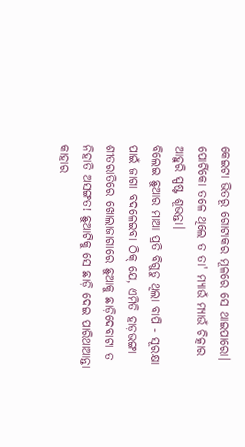କେଇଟା ଭିତରୂ ଗୋଟାକର ମୂଳରେ ସେ ଥାଇପାରୋ। ପୋର୍ଟିକୋ ତଳେ ଥିଲେ ତ ତା' ମ୍ୟାଉଁ ମ୍ୟାଉଁ ଚିତ୍କାର ଆହୁରି ସ୍ପଷ୍ଟ ଶୂଭନ୍ତା।
ବିଲେଇ ଛୁଆର ମାଆ ପ୍ରତି ବିଗୁଡୁ ଥିଲା ବାପି - ସୂରକ୍ଷା ପାଇଁ ଜାଗା ବଦଳେଇବା ଠିକ୍‌ ଯେ, ଏମିତି ହାଡ଼ଭଙ୍ଗା  ଶୀତରାତିରେ ଖୋଲାଜାଗାରେ ଛୁଆକୁ ଛାଡ଼ିଦେବାଟା ତ ନିହାତି ଅସଙ୍ଗତ! ଛୁଆଟିକୁ ସେ ଛାଡ଼ି ଦେଇ ପାରିଥାଆନ୍ତା କାହାର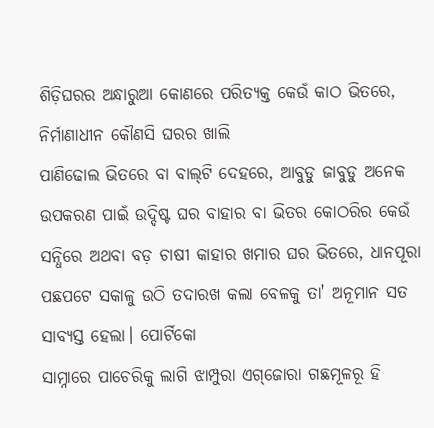ଶିଡ଼ିଘରର ଅନ୍ଧାରୁଆ କୋଣରେ ପରିତ୍ୟକ୍ତ କେଉଁ କାଠ ଭିତରେ, ନିର୍ମାଣାଧୀନ କୌଣସି ଘରର ଖାଲି
ପାଣିଢୋଲ ଭିତରେ ବା ବାଲ୍‌ଟି ଦେହରେ, ଆବୁଡୁ ଜାବୁଡୁ ଅନେକ ଉପକରଣ ପାଇଁ ଉଦ୍ଦିଷ୍ଟ ଘର ବାହାର ବା ଭିତର କୋଠରିର କେଉଁ ସନ୍ଧିରେ ଅଥବା ବଡ଼ ଚାଷୀ କାହାର ଖମାର ଘର ଭିତରେ, ଧାନପୂରା
ପଛପଟେ ସକାଳୁ ଉଠି ତଦାରଖ କଲା ବେଳକୁ ତା' ଅନୂମାନ ସତ ସାବ୍ଯସ୍ତ ହେଲା। ପୋର୍ଟିକୋ
ସାମ୍ନାରେ ପାଚେରିକୁ ଲାଗି ଝାମ୍ପୁରା ଏଗ୍‌ଜୋରା ଗଛମୂଳରୂ ହି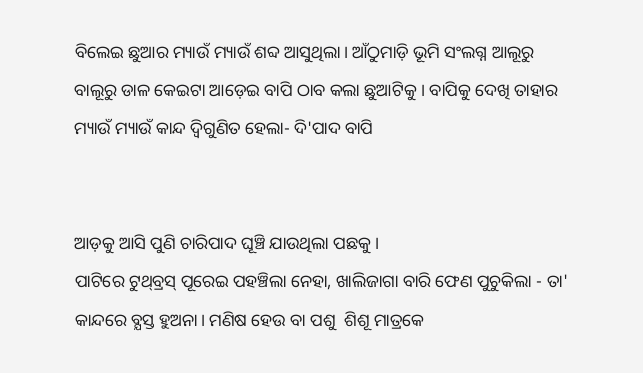ବିଲେଇ ଛୁଆର ମ୍ୟାଉଁ ମ୍ୟାଉଁ ଶବ୍ଦ ଆସୁଥିଲା। ଆଁଠୁମାଡ଼ି ଭୂମି ସଂଲଗ୍ନ ଆଲୂରୁ ବାଲୂରୁ ଡାଳ କେଇଟା ଆଡ଼େଇ ବାପି ଠାବ କଲା ଛୁଆଟିକୁ । ବାପିକୁ ଦେଖି ତାହାର ମ୍ୟାଉଁ ମ୍ୟାଉଁ କାନ୍ଦ ଦ୍ବିଗୁଣିତ ହେଲା- ଦି'ପାଦ ବାପି


ଆଡ଼କୁ ଆସି ପୁଣି ଚାରିପାଦ ଘୂଞ୍ଚି ଯାଉଥିଲା ପଛକୁ ।
ପାଟିରେ ଟୁଥ୍‌ବ୍ରସ୍‌ ପୂରେଇ ପହଞ୍ଚିଲା ନେହା, ଖାଲିଜାଗା ବାରି ଫେଣ ପୁଚୁକିଲା - ତା' କାନ୍ଦରେ ବ୍ଯସ୍ତ ହୁଅନା। ମଣିଷ ହେଉ ବା ପଶୁ  ଶିଶୂ ମାତ୍ରକେ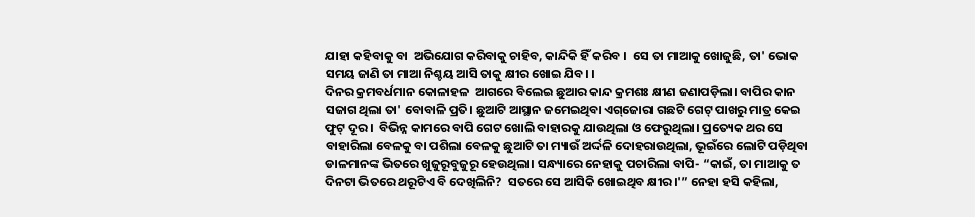ଯାହା କହିବାକୁ ବା  ଅଭିଯୋଗ କରିବାକୁ ଚାହିବ, କାନ୍ଦିକି ହିଁ କରିବ ।  ସେ ତା ମାଆକୁ ଖୋଜୁଛି, ତା' ଭୋକ ସମୟ ଜାଣି ତା ମାଆ ନିଶ୍ଚୟ ଆସି ତାକୁ କ୍ଷୀର ଖୋଇ ଯିବ। ।
ଦିନର କ୍ରମବର୍ଧମାନ କୋଳାହଳ  ଆଗରେ ବିଲେଇ ଛୁଆର କାନ୍ଦ କ୍ରମଶଃ କ୍ଷୀଣ ଜଣାପଡ଼ିଲା। ବାପିର କାନ ସଜାଗ ଥିଲା ତା' ବୋବାଳି ପ୍ରତି। ଛୁଆଟି ଆସ୍ଥାନ ଜମେଇଥିବା ଏଗ୍‌ଜୋରା ଗଛଟି ଗେଟ୍‌ ପାଖରୁ ମାତ୍ର କେଇ ଫୁଟ୍‌ ଦୂର ।  ବିଭିନ୍ନ କାମରେ ବାପି ଗେଟ ଖୋଲି ବାହାରକୁ ଯାଉଥିଲା ଓ ଫେରୁଥିଲା। ପ୍ରତ୍ୟେକ ଥର ସେ ବାହାରିଲା ବେଳକୁ ବା ପଶିଲା ବେଳକୁ ଛୁଆଟି ତା ମ୍ୟାଉଁ ଅର୍ଦ୍ଦଳି ଦୋହରାଉଥିଲା, ଭୂଇଁରେ ଲୋଟି ପଡ଼ିଥିବା ଡାଳମାନଙ୍କ ଭିତରେ ଖୁଜୁରୂବୁଜୁରୂ ହେଉଥିଲା। ସନ୍ଧ୍ୟାରେ ନେହାକୁ ପଚାରିଲା ବାପି- “କାଇଁ, ତା ମାଆକୁ ତ ଦିନଟା ଭିତରେ ଥରୂଟିଏ ବି ଦେଖିଲିନି?  ସତରେ ସେ ଆସିକି ଖୋଇଥିବ କ୍ଷୀର।'” ନେହା ହସି କହିଲା,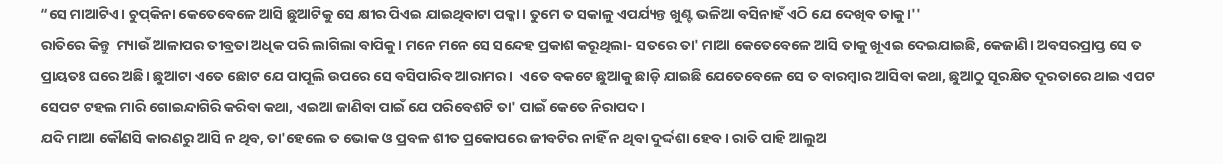“ସେ ମାଆଟିଏ। ଚୁପ୍‌କିନା କେତେବେଳେ ଆସି ଛୁଆଟିକୁ ସେ କ୍ଷୀର ପିଏଇ ଯାଇଥିବାଟା ପକ୍କା। ତୁମେ ତ ସକାଳୁ ଏପର୍ଯ୍ୟନ୍ତ ଖୁଣ୍ଟ ଭଳିଆ ବସିନାହଁ ଏଠି ଯେ ଦେଖିବ ତାକୁ।''
ରାତିରେ କିନ୍ତୁ  ମ୍ୟାଉଁ ଆଳାପର ତୀବ୍ରତା ଅଧିକ ପରି ଲାଗିଲା ବାପିକୁ। ମନେ ମନେ ସେ ସନ୍ଦେହ ପ୍ରକାଶ କରୂଥିଲା- ସତରେ ତା' ମାଆ କେତେବେଳେ ଆସି ତାକୁ ଖୂଏଇ ଦେଇଯାଇଛି, କେଜାଣି। ଅବସରପ୍ରାପ୍ତ ସେ ତ ପ୍ରାୟତଃ ଘରେ ଅଛି। ଛୁଆଟା ଏତେ ଛୋଟ ଯେ ପାପୂଲି ଉପରେ ସେ ବସିପାରିବ ଆରାମର।  ଏତେ ବକଟେ ଛୁଆକୁ ଛାଡ଼ି ଯାଇଛି ଯେତେବେଳେ ସେ ତ ବାରମ୍ବାର ଆସିବା କଥା, ଛୁଆଠୁ ସୂରକ୍ଷିତ ଦୂରତାରେ ଥାଇ ଏପଟ ସେପଟ ଟହଲ ମାରି ଗୋଇନ୍ଦାଗିରି କରିବା କଥା, ଏଇଆ ଜାଣିବା ପାଇଁ ଯେ ପରିବେଶଟି ତା' ପାଇଁ କେତେ ନିରାପଦ।
ଯଦି ମାଆ କୌଣସି କାରଣରୁ ଆସି ନ ଥିବ, ତା'ହେଲେ ତ ଭୋକ ଓ ପ୍ରବଳ ଶୀତ ପ୍ରକୋପରେ ଜୀବଟିର ନାହିଁ ନ ଥିବା ଦୁର୍ଦ୍ଦଶା ହେବ। ରାତି ପାହି ଆଲୁଅ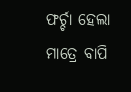ଫର୍ଚ୍ଚା ହେଲା ମାତ୍ରେ ବାପି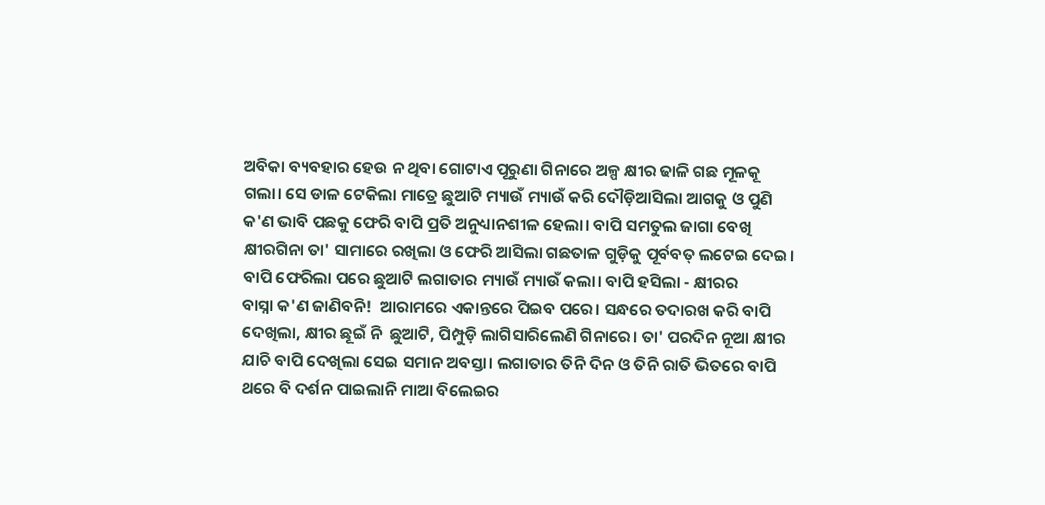ଅବିକା ବ୍ୟବହାର ହେଉ ନ ଥିବା ଗୋଟାଏ ପୂରୁଣା ଗିନାରେ ଅଳ୍ପ କ୍ଷୀର ଢାଳି ଗଛ ମୂଳକୂ ଗଲା। ସେ ଡାଳ ଟେକିଲା ମାତ୍ରେ ଛୁଆଟି ମ୍ୟାଉଁ ମ୍ୟାଉଁ କରି ଦୌଡ଼ିଆସିଲା ଆଗକୁ ଓ ପୁଣି କ'ଣ ଭାବି ପଛକୁ ଫେରି ବାପି ପ୍ରତି ଅନୁଧ୍ୟାନଶୀଳ ହେଲା। ବାପି ସମତୁଲ ଜାଗା ବେଖି କ୍ଷୀରଗିନା ତା' ସାମାରେ ରଖିଲା ଓ ଫେରି ଆସିଲା ଗଛତାଳ ଗୁଡ଼ିକୁ ପୂର୍ବବତ୍ ଲଟେଇ ଦେଇ।
ବାପି ଫେରିଲା ପରେ ଛୁଆଟି ଲଗାତାର ମ୍ୟାଉଁ ମ୍ୟାଉଁ କଲା। ବାପି ହସିଲା - କ୍ଷୀରର
ବାସ୍ନା କ'ଣ ଜାଣିବନି!  ଆରାମରେ ଏକାନ୍ତରେ ପିଇବ ପରେ। ସନ୍ଧରେ ତଦାରଖ କରି ବାପି ଦେଖିଲା, କ୍ଷୀର ଛୂଇଁ ନି  ଛୁଆଟି, ପିମ୍ପୁଡ଼ି ଲାଗିସାରିଲେଣି ଗିନାରେ। ତା' ପରଦିନ ନୂଆ କ୍ଷୀର ଯାଚି ବାପି ଦେଖିଲା ସେଇ ସମାନ ଅବସ୍ତା। ଲଗାତାର ତିନି ଦିନ ଓ ତିନି ରାତି ଭିତରେ ବାପି ଥରେ ବି ଦର୍ଶନ ପାଇଲାନି ମାଆ ବିଲେଇର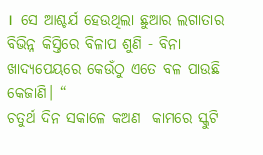।  ସେ ଆଶ୍ଚର୍ଯ ହେଉଥିଲା ଛୁଆର ଲଗାତାର ବିଭିନ୍ନ କିସ୍ତିରେ ବିଳାପ ଶୁଣି - ବିନା ଖାଦ୍ୟପେୟରେ କେଉଁଠୁ ଏତେ ବଳ ପାଉଛି କେଜାଣି। “
ଚତୁର୍ଥ ଦିନ ସକାଳେ କଅଣ  କାମରେ ସ୍କୁଟି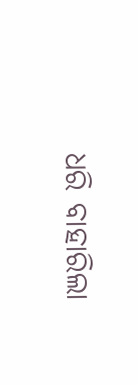ଧରି ବାହାରିଲା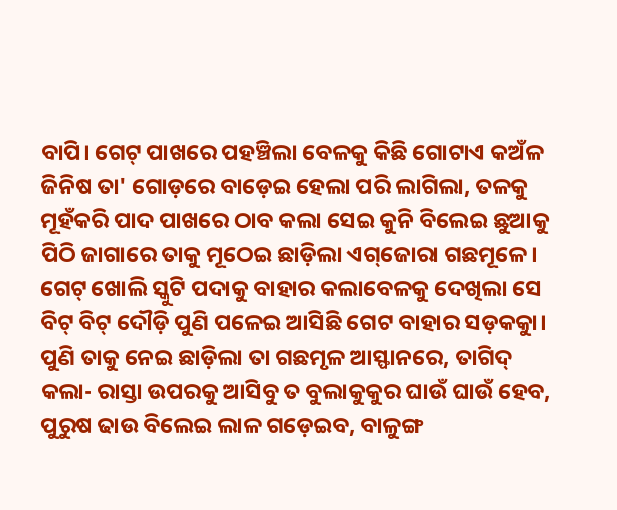ବାପି। ଗେଟ୍‌ ପାଖରେ ପହଞ୍ଚିଲା ବେଳକୁ କିଛି ଗୋଟାଏ କଅଁଳ ଜିନିଷ ତା' ଗୋଡ଼ରେ ବାଡ଼େଇ ହେଲା ପରି ଲାଗିଲା, ତଳକୁ ମୂହଁକରି ପାଦ ପାଖରେ ଠାବ କଲା ସେଇ କୁନି ବିଲେଇ ଛୁଆକୁ ପିଠି ଜାଗାରେ ତାକୁ ମୂଠେଇ ଛାଡ଼ିଲା ଏଗ୍‌ଜୋରା ଗଛମୂଳେ। ଗେଟ୍‌ ଖୋଲି ସ୍କୁଟି ପଦାକୁ ବାହାର କଲାବେଳକୁ ଦେଖିଲା ସେ ବିଟ୍‌ ବିଟ୍‌ ଦୌଡ଼ି ପୁଣି ପଳେଇ ଆସିଛି ଗେଟ ବାହାର ସଡ଼କକୁା। ପୁଣି ତାକୁ ନେଇ ଛାଡ଼ିଲା ତା ଗଛମୃଳ ଆସ୍ଫାନରେ, ତାଗିଦ୍‌ କଲା- ରାସ୍ତା ଉପରକୁ ଆସିବୁ ତ ବୁଲାକୁକୁର ଘାଉଁ ଘାଉଁ ହେବ, ପୁରୁଷ ଢାଉ ବିଲେଇ ଲାଳ ଗଡ଼େଇବ, ବାଳୁଙ୍ଗ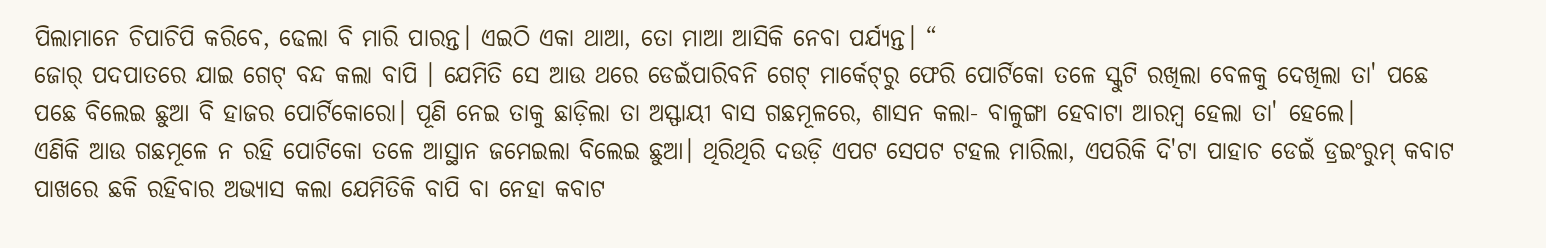ପିଲାମାନେ ଚିପାଚିପି କରିବେ, ଢେଲା ବି ମାରି ପାରନ୍ତ। ଏଇଠି ଏକା ଥାଆ, ତୋ ମାଆ ଆସିକି ନେବା ପର୍ଯ୍ୟନ୍ତ। “
ଜୋର୍‌ ପଦପାତରେ ଯାଇ ଗେଟ୍‌ ବନ୍ଦ କଲା ବାପି । ଯେମିତି ସେ ଆଉ ଥରେ ଡେଇଁପାରିବନି ଗେଟ୍‌ ମାର୍କେଟ୍‌ରୁ ଫେରି ପୋର୍ଟିକୋ ତଳେ ସ୍କୁଟି ରଖିଲା ବେଳକୁ ଦେଖିଲା ତା' ପଛେ ପଛେ ବିଲେଇ ଛୁଆ ବି ହାଜର ପୋର୍ଟିକୋରୋ। ପୂଣି ନେଇ ତାକୁ ଛାଡ଼ିଲା ତା ଅସ୍ଫାୟୀ ବାସ ଗଛମୂଳରେ, ଶାସନ କଲା- ବାଳୁଙ୍ଗା ହେବାଟା ଆରମ୍ବ ହେଲା ତା' ହେଲେ।
ଏଣିକି ଆଉ ଗଛମୂଳେ ନ ରହି ପୋଟିକୋ ତଳେ ଆସ୍ଥାନ ଜମେଇଲା ବିଲେଇ ଛୁଆ। ଥିରିଥିରି ଦଉଡ଼ି ଏପଟ ସେପଟ ଟହଲ ମାରିଲା, ଏପରିକି ଦି'ଟା ପାହାଚ ଡେଇଁ ଡ୍ରଇଂରୁମ୍‌ କବାଟ ପାଖରେ ଛକି ରହିବାର ଅଭ୍ୟାସ କଲା ଯେମିତିକି ବାପି ବା ନେହା କବାଟ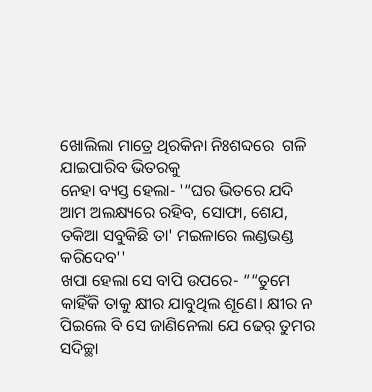ଖୋଲିଲା ମାତ୍ରେ ଥିରକିନା ନିଃଶବ୍ଦରେ  ଗଳି ଯାଇପାରିବ ଭିତରକୁ
ନେହା ବ୍ୟସ୍ତ ହେଲା- '“ଘର ଭିତରେ ଯଦି ଆମ ଅଲକ୍ଷ୍ୟରେ ରହିବ, ସୋଫା, ଶେଯ, ତକିଆ ସବୁକିଛି ତା' ମଇଳାରେ ଲଣ୍ଡଭଣ୍ଡ କରିଦେବ''
ଖପା ହେଲା ସେ ବାପି ଉପରେ- ““ତୁମେ କାହିଁକି ତାକୁ କ୍ଷୀର ଯାବୁଥିଲ ଶୂଣେ। କ୍ଷୀର ନ ପିଇଲେ ବି ସେ ଜାଣିନେଲା ଯେ ଢେର୍‌ ତୁମର ସଦିଚ୍ଛା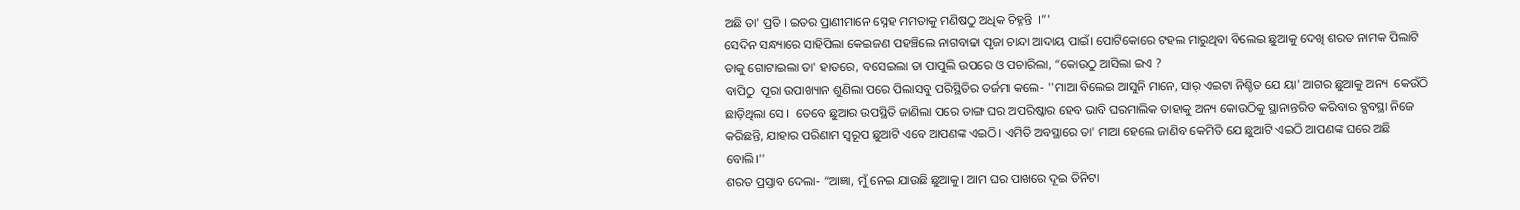ଅଛି ତା' ପ୍ରତି । ଇତର ପ୍ରାଣୀମାନେ ସ୍ନେହ ମମତାକୁ ମଣିଷଠୁ ଅଧିକ ଚିହ୍ନନ୍ତି  ।”'
ସେଦିନ ସନ୍ଧ୍ୟାରେ ସାହିପିଲା କେଇଜଣ ପହଞ୍ଚିଲେ ନାଗବାଢା ପୃଜା ଚାନ୍ଦା ଆଦାୟ ପାଇଁ। ପୋଟିକୋରେ ଟହଲ ମାରୁଥିବା ବିଲେଇ ଛୁଆକୁ ଦେଖି ଶରତ ନାମକ ପିଲାଟି ତାକୁ ଗୋଟାଇଲା ତା' ହାତରେ, ବସେଇଲା ତା ପାପୁଲି ଉପରେ ଓ ପଚାରିଲା, “କୋଉଠୁ ଆସିଲା ଇଏ ?
ବାପିଠୁ  ପୂରା ଉପାଖ୍ୟାନ ଶୁଣିଲା ପରେ ପିଲାସବୁ ପରିସ୍ଥିତିର ତର୍ଜମା କଲେ- ''ମାଆ ବିଲେଇ ଆସୁନି ମାନେ, ସାର୍‌ ଏଇଟା ନିଶ୍ଚିତ ଯେ ୟା' ଆଗର ଛୁଆକୁ ଅନ୍ୟ  କେଉଁଠି ଛାଡ଼ିଥିଲା ସେ ।  ତେବେ ଛୁଆର ଉପସ୍ଥିତି ଜାଣିଲା ପରେ ତାଙ୍ଗ ଘର ଅପରିଷ୍କାର ହେବ ଭାବି ଘରମାଲିକ ତାହାକୁ ଅନ୍ୟ କୋଉଠିକୁ ସ୍ଥାନାନ୍ତରିତ କରିବାର ବ୍ଯବସ୍ଥା ନିଜେ କରିଛନ୍ତି, ଯାହାର ପରିଣାମ ସ୍ଵରୂପ ଛୁଆଟି ଏବେ ଆପଣଙ୍କ ଏଇଠି। ଏମିତି ଅବସ୍ଥାରେ ତା' ମାଆ ହେଲେ ଜାଣିବ କେମିତି ଯେ ଛୁଆଟି ଏଇଠି ଆପଣଙ୍କ ଘରେ ଅଛି ବୋଲି।''
ଶରତ ପ୍ରସ୍ତାବ ଦେଲା- “ଆଜ୍ଞା, ମୁଁ ନେଇ ଯାଉଛି ଛୁଆକୁ। ଆମ ଘର ପାଖରେ ଦୂଇ ତିନିଟା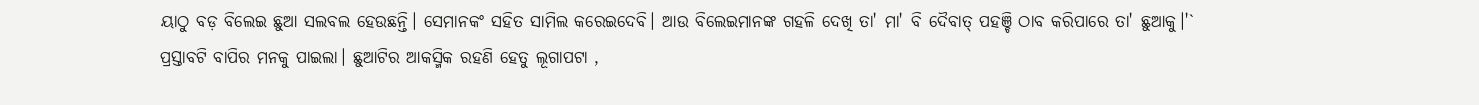ୟାଠୁ ବଡ଼ ବିଲେଇ ଛୁଆ ସଲବଲ ହେଉଛନ୍ତି। ସେମାନକଂ ସହିତ ସାମିଲ କରେଇଦେବି। ଆଉ ବିଲେଇମାନଙ୍କ ଗହଳି ଦେଖି ତା' ମା' ବି ଦୈବାତ୍ ପହଞ୍ଚି ଠାବ କରିପାରେ ତା' ଛୁଆକୁ।'`
ପ୍ରସ୍ତାବଟି ବାପିର ମନକୁ ପାଇଲା। ଛୁଆଟିର ଆକସ୍ମିକ ରହଣି ହେତୁ ଲୂଗାପଟା ,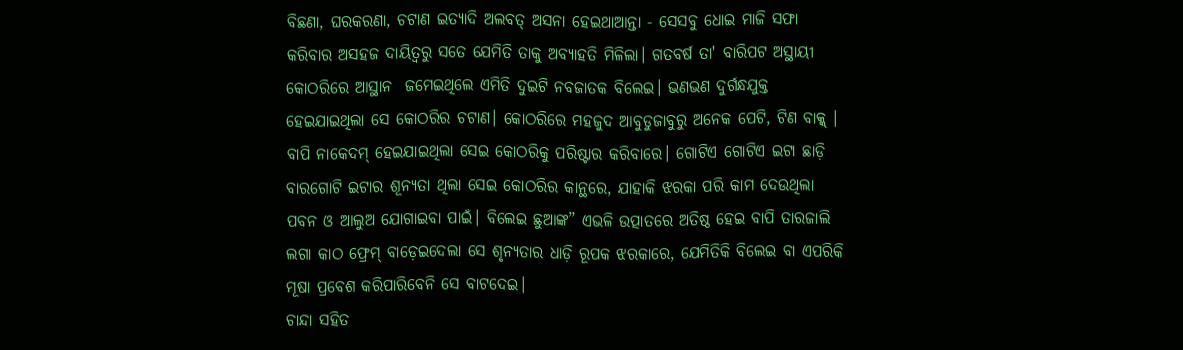ବିଛଣା, ଘରକରଣା, ଚଟାଣ ଇତ୍ୟାଦି ଅଲବତ୍‌ ଅସନା ହେଇଥାଆନ୍ତା - ସେସବୁ ଧୋଇ ମାଜି ସଫା କରିବାର ଅସହଜ ଦାୟିତ୍ବରୁ ସତେ ଯେମିତି ତାକୁ ଅବ୍ୟାହତି ମିଳିଲା। ଗତବର୍ଷ ତା' ବାରିପଟ ଅସ୍ଥାୟୀ କୋଠରିରେ ଆସ୍ଥାନ  ଜମେଇଥିଲେ ଏମିତି ଦୁଇଟି ନବଜାତକ ବିଲେଇ। ଭଣଭଣ ଦୁର୍ଗନ୍ଧଯୁକ୍ତ ହେଇଯାଇଥିଲା ସେ କୋଠରିର ଚଟାଣ। କୋଠରିରେ ମହଜୁଦ ଆବୁଡୁଜାବୁରୁ ଅନେକ ପେଟି, ଟିଣ ବାକ୍କ୍‌ ।  ବାପି ନାକେଦମ୍‌ ହେଇଯାଇଥିଲା ସେଇ କୋଠରିକୁ ପରିଷ୍ଟାର କରିବାରେ। ଗୋଟିଏ ଗୋଟିଏ ଇଟା ଛାଡ଼ି ବାରଗୋଟି ଇଟାର ଶୂନ୍ୟତା ଥିଲା ସେଇ କୋଠରିର କାନ୍ଥରେ, ଯାହାକି ଝରକା ପରି କାମ ଦେଉଥିଲା ପବନ ଓ ଆଲୁଅ ଯୋଗାଇବା ପାଇଁ। ବିଲେଇ ଛୁଆଙ୍କ” ଏଭଳି ଉତ୍ପାତରେ ଅତିଷ୍ଠ ହେଇ ବାପି ତାରଜାଲି ଲଗା କାଠ ଫ୍ରେମ୍‌ ବାଡ଼େଇଦେଲା ସେ ଶୃନ୍ଯତାର ଧାଡ଼ି ରୂପକ ଝରକାରେ, ଯେମିତିକି ବିଲେଇ ବା ଏପରିକି ମୂଷା ପ୍ରବେଶ କରିପାରିବେନି ସେ ବାଟଦେଇ।
ଚାନ୍ଦା ସହିତ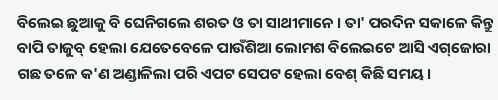ବିଲେଇ ଛୁଆକୁ ବି ଘେନିଗଲେ ଶରତ ଓ ତା ସାଥୀମାନେ । ତା' ପରଦିନ ସକାଳେ କିନ୍ତୁ  ବାପି ତାଜୁବ୍‌ ହେଲା ଯେତେବେଳେ ପାଉଁଶିଆ ଲୋମଶ ବିଲେଇଟେ ଆସି ଏଗ୍‌ଜୋରା ଗଛ ତଳେ କ'ଣ ଅଣ୍ଡାଳିଲା ପରି ଏପଟ ସେପଟ ହେଲା ବେଶ୍‌ କିଛି ସମୟ ।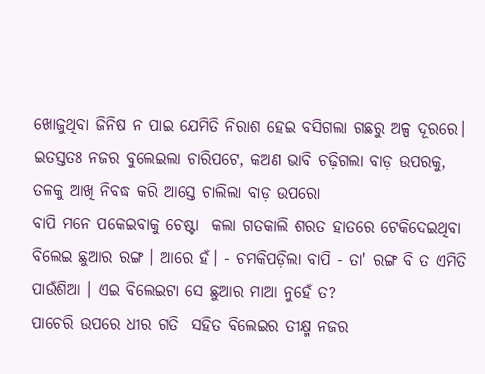ଖୋଜୁଥିବା ଜିନିଷ ନ ପାଇ ଯେମିତି ନିରାଶ ହେଇ ବସିଗଲା ଗଛରୁ ଅଳ୍ପ ଦୂରରେ। ଇତସ୍ତତଃ ନଜର ବୁଲେଇଲା ଚାରିପଟେ, କଅଣ ଭାବି ଚଢ଼ିଗଲା ବାଡ଼ ଉପରକୁ, ତଳକୁ ଆଖି ନିବଦ୍ଧ କରି ଆସ୍ତେ ଚାଲିଲା ବାଡ଼ ଉପରୋ
ବାପି ମନେ ପକେଇବାକୁ ଚେଷ୍ଟା  କଲା ଗତକାଲି ଶରତ ହାତରେ ଟେକିଦେଇଥିବା ବିଲେଇ ଛୁଆର ରଙ୍ଗ । ଆରେ ହଁ। - ଚମକିପଡ଼ିଲା ବାପି - ତା' ରଙ୍ଗ ବି ତ ଏମିତି ପାଉଁଶିଆ । ଏଇ ବିଲେଇଟା ସେ ଛୁଆର ମାଆ ନୁହେଁ ତ?
ପାଚେରି ଉପରେ ଧୀର ଗତି  ସହିତ ବିଲେଇର ତୀକ୍ଷ୍ମ ନଜର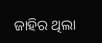ଜାହିର ଥିଲା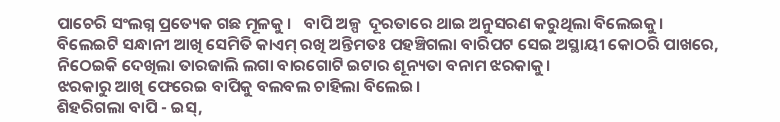ପାଚେରି ସଂଲଗ୍ନ ପ୍ରତ୍ୟେକ ଗଛ ମୂଳକୁ ।   ବାପି ଅଳ୍ପ  ଦୂରତାରେ ଥାଇ ଅନୁସରଣ କରୁଥିଲା ବିଲେଇକୁ। ବିଲେଇଟି ସନ୍ଧାନୀ ଆଖି ସେମିତି କାଏମ୍‌ ରଖି ଅନ୍ତିମତଃ ପହଞ୍ଚିଗଲା ବାରିପଟ ସେଇ ଅସ୍ଥାୟୀ କୋଠରି ପାଖରେ, ନିଠେଇକି ଦେଖିଲା ତାରଜାଲି ଲଗା ବାରଗୋଟି ଇଟାର ଶୂନ୍ୟତା ବନାମ ଝରକାକୁ।
ଝରକାରୁ ଆଖି ଫେରେଇ ବାପିକୁ ବଲବଲ ଚାହିଲା ବିଲେଇ।
ଶିହରିଗଲା ବାପି - ଇସ୍‌,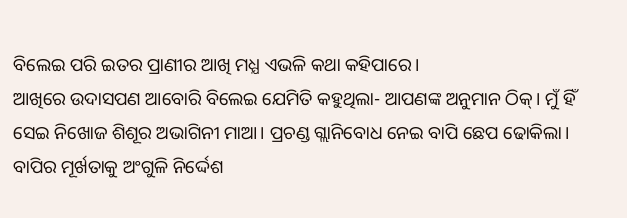ବିଲେଇ ପରି ଇତର ପ୍ରାଣୀର ଆଖି ମଧ୍ଯ ଏଭଳି କଥା କହିପାରେ।
ଆଖିରେ ଉଦାସପଣ ଆବୋରି ବିଲେଇ ଯେମିତି କହୁଥିଲା- ଆପଣଙ୍କ ଅନୁମାନ ଠିକ୍‌। ମୁଁ ହିଁ ସେଇ ନିଖୋଜ ଶିଶୂର ଅଭାଗିନୀ ମାଆ। ପ୍ରଚଣ୍ଡ ଗ୍ଲାନିବୋଧ ନେଇ ବାପି ଛେପ ଢୋକିଲା।
ବାପିର ମୂର୍ଖତାକୁ ଅଂଗୁଳି ନିର୍ଦ୍ଦେଶ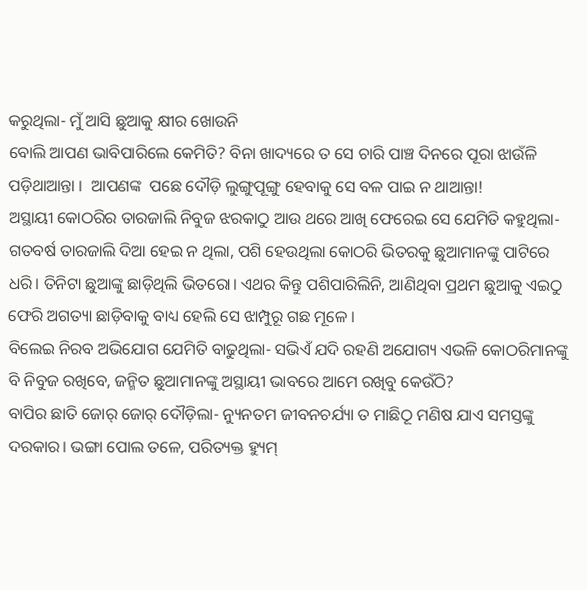କରୁଥିଲା- ମୁଁ ଆସି ଛୁଆକୁ କ୍ଷୀର ଖୋଉନି
ବୋଲି ଆପଣ ଭାବିପାରିଲେ କେମିତି? ବିନା ଖାଦ୍ୟରେ ତ ସେ ଚାରି ପାଞ୍ଚ ଦିନରେ ପୂରା ଝାଉଁଳି ପଡ଼ିଥାଆନ୍ତା ।  ଆପଣଙ୍କ  ପଛେ ଦୌଡ଼ି ଲୁଙ୍ଗୁପୂଙ୍ଗୁ ହେବାକୁ ସେ ବଳ ପାଇ ନ ଥାଆନ୍ତା!
ଅସ୍ଥାୟୀ କୋଠରିର ତାରଜାଲି ନିବୁଜ ଝରକାଠୁ ଆଉ ଥରେ ଆଖି ଫେରେଇ ସେ ଯେମିତି କହୁଥିଲା- ଗତବର୍ଷ ତାରଜାଲି ଦିଆ ହେଇ ନ ଥିଲା, ପଶି ହେଉଥିଲା କୋଠରି ଭିତରକୁ ଛୁଆମାନଙ୍କୁ ପାଟିରେ ଧରି। ତିନିଟା ଛୁଆଙ୍କୁ ଛାଡ଼ିଥିଲି ଭିତରୋ। ଏଥର କିନ୍ତୁ ପଶିପାରିଲିନି, ଆଣିଥିବା ପ୍ରଥମ ଛୁଆକୁ ଏଇଠୁ ଫେରି ଅଗତ୍ୟା ଛାଡ଼ିବାକୁ ବାଧ୍ୟ ହେଲି ସେ ଝାମ୍ପୁରୂ ଗଛ ମୂଳେ ।
ବିଲେଇ ନିରବ ଅଭିଯୋଗ ଯେମିତି ବାଢୁଥିଲା- ସଭିଏଁ ଯଦି ରହଣି ଅଯୋଗ୍ୟ ଏଭଳି କୋଠରିମାନଙ୍କୁ ବି ନିବୁଜ ରଖିବେ, ଜନ୍ମିତ ଛୁଆମାନଙ୍କୁ ଅସ୍ଥାୟୀ ଭାବରେ ଆମେ ରଖିବୁ କେଉଁଠି?
ବାପିର ଛାତି ଜୋର୍‌ ଜୋର୍‌ ଦୌଡ଼ିଲା- ନ୍ୟୁନତମ ଜୀବନଚର୍ଯ୍ୟା ତ ମାଛିଠୂ ମଣିଷ ଯାଏ ସମସ୍ତଙ୍କୁ ଦରକାର। ଭଙ୍ଗା ପୋଲ ତଳେ, ପରିତ୍ୟକ୍ତ ହ୍ୟୁମ୍‌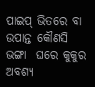ପାଇପ୍‌ ଭିତରେ ବା ଉପାନ୍ତ କୌଣସି ଭଙ୍ଗା  ଘରେ କୁକୁର ଅବଶ୍ୟ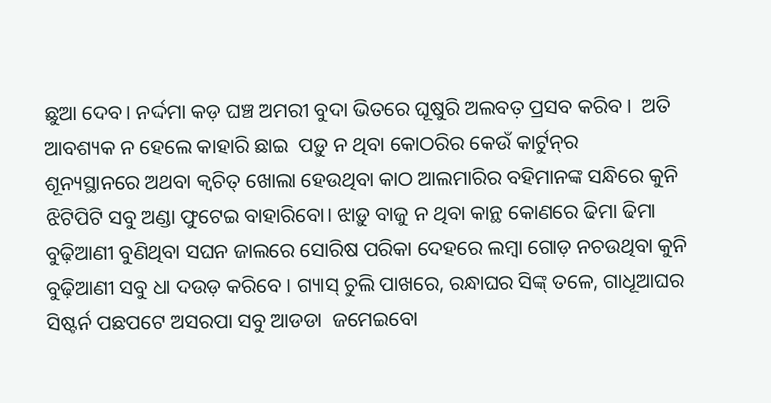ଛୁଆ ଦେବ। ନର୍ଦ୍ଦମା କଡ଼ ଘଞ୍ଚ ଅମରୀ ବୁଦା ଭିତରେ ଘୂଷୁରି ଅଲବତ଼ ପ୍ରସବ କରିବ ।  ଅତି ଆବଶ୍ୟକ ନ ହେଲେ କାହାରି ଛାଇ  ପଡ଼ୁ ନ ଥିବା କୋଠରିର କେଉଁ କାର୍ଟୁନ୍‌ର
ଶୂନ୍ୟସ୍ଥାନରେ ଅଥବା କ୍ଵଚିତ୍ ଖୋଲା ହେଉଥିବା କାଠ ଆଲମାରିର ବହିମାନଙ୍କ ସନ୍ଧିରେ କୁନି ଝିଟିପିଟି ସବୁ ଅଣ୍ଡା ଫୁଟେଇ ବାହାରିବୋ। ଝାଡ଼ୁ ବାଜୁ ନ ଥିବା କାନ୍ଥ କୋଣରେ ଢିମା ଢିମା ବୁଢ଼ିଆଣୀ ବୁଣିଥିବା ସଘନ ଜାଲରେ ସୋରିଷ ପରିକା ଦେହରେ ଲମ୍ବା ଗୋଡ଼ ନଚଉଥିବା କୁନି ବୁଢ଼ିଆଣୀ ସବୁ ଧା ଦଉଡ଼ କରିବେ । ଗ୍ୟାସ୍‌ ଚୁଲି ପାଖରେ, ରନ୍ଧାଘର ସିଙ୍କ୍‌ ତଳେ, ଗାଧୂଆଘର ସିଷ୍ଟର୍ନ ପଛପଟେ ଅସରପା ସବୁ ଆଡଡା  ଜମେଇବୋ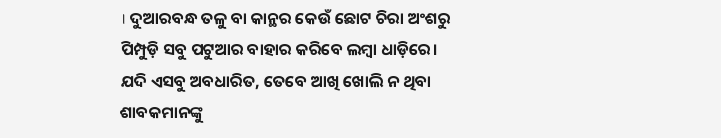। ଦୁଆରବନ୍ଧ ତଳୁ ବା କାନ୍ଥର କେଉଁ ଛୋଟ ଚିରା ଅଂଶରୁ ପିମ୍ପୁଡ଼ି ସବୁ ପଟୁଆର ବାହାର କରିବେ ଲମ୍ବା ଧାଡ଼ିରେ।
ଯଦି ଏସବୁ ଅବଧାରିତ, ତେବେ ଆଖି ଖୋଲି ନ ଥିବା ଶାବକମାନଙ୍କୁ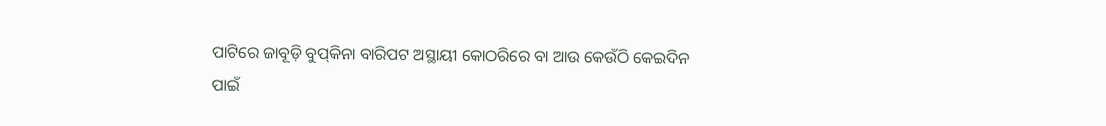ପାଟିରେ ଜାବୂଡ଼ି ବୁପ୍‌କିନା ବାରିପଟ ଅସ୍ଥାୟୀ କୋଠରିରେ ବା ଆଉ କେଉଁଠି କେଇଦିନ ପାଇଁ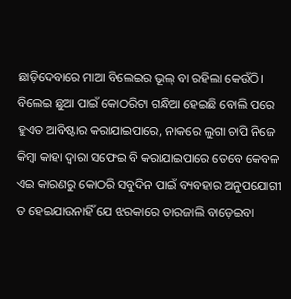ଛାଡ଼ିଦେବାରେ ମାଆ ବିଲେଇର ଭୂଲ୍‌ ବା ରହିଲା କେଉଁଠି।
ବିଲେଇ ଛୁଆ ପାଇଁ କୋଠରିଟା ଗନ୍ଧିଆ ହେଇଛି ବୋଲି ପରେ ହୁଏତ ଆବିଷ୍ଟାର କରାଯାଇପାରେ, ନାକରେ ଲୁଗା ଚାପି ନିଜେ କିମ୍ବା କାହା ଦ୍ଵାରା ସଫେଇ ବି କରାଯାଇପାରେ ତେବେ କେବଳ ଏଇ କାରଣରୁ କୋଠରି ସବୁଦିନ ପାଇଁ ବ୍ୟବହାର ଅନୁପଯୋଗୀ ତ ହେଇଯାଉନାହିଁ ଯେ ଝରକାରେ ତାରଜାଲି ବାଡ଼େଇବା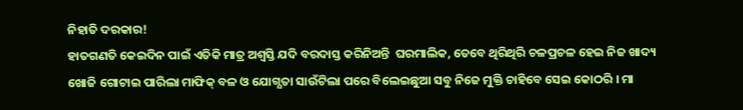ନିହାତି ଦରକାର!
ହାତଗଣତି କେଇଦିନ ପାଇଁ ଏତିକି ମାତ୍ର ଅଶ୍ଵସ୍ତି ଯଦି ବରଦାସ୍ତ କରିନିଅନ୍ତି  ଘରମାଲିକ, ତେବେ ଥିରିଥିରି ଚଳପ୍ରଚଳ ହେଇ ନିଜ ଖାଦ୍ୟ ଖୋଜି ଗୋଟାଇ ପାରିଲା ମାଫିକ୍‌ ବଳ ଓ ଯୋଗ୍ଯତା ସାଉଁଟିଲା ପରେ ବିଲେଇଛୁଆ ସବୁ ନିଜେ ମୁକ୍ତି ଚାହିବେ ସେଇ କୋଠରି । ମା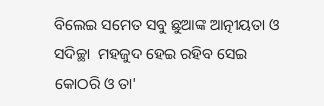ବିଲେଇ ସମେତ ସବୁ ଛୁଆଙ୍କ ଆତ୍ନୀୟତା ଓ ସଦିଚ୍ଛା  ମହଜୁଦ ହେଇ ରହିବ ସେଇ କୋଠରି ଓ ତା'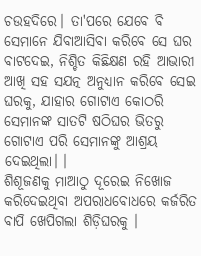ଚଉହଦିରେ। ତା'ପରେ ଯେବେ ବି ସେମାନେ ଯିବାଆସିବା କରିବେ ସେ ଘର ବାଟଦେଇ, ନିଶ୍ଚିତ କିଛିକ୍ଷଣ ରହି ଆଭାରୀ ଆଖି ସହ ସଯତ୍ନ ଅନୁଧ୍ୟାନ କରିବେ ସେଇ ଘରକୁ, ଯାହାର ଗୋଟାଏ କୋଠରି ସେମାନଙ୍କ ସାତଟି ଷଠିଘର ଭିତରୁ ଗୋଟାଏ ପରି ସେମାନଙ୍କୁ ଆଶ୍ରୟ ଦେଇଥିଲା। ।
ଶିଶୂଜଣକୁ ମାଆଠୁ ଦୂରେଇ ନିଖୋଜ କରିଦେଇଥିବା ଅପରାଧବୋଧରେ କର୍ଜରିତ ବାପି ଖେପିଗଲା ଶିଡ଼ିଘରକୁ ।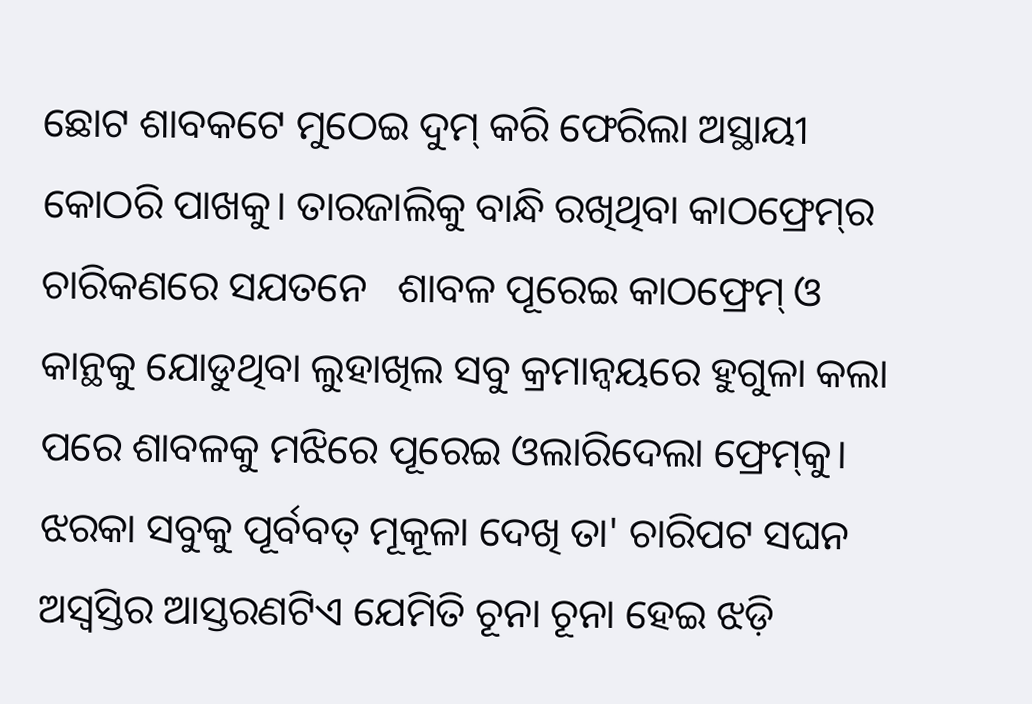ଛୋଟ ଶାବକଟେ ମୁଠେଇ ଦୁମ୍‌ କରି ଫେରିଲା ଅସ୍ଥାୟୀ କୋଠରି ପାଖକୁ। ତାରଜାଲିକୁ ବାନ୍ଧି ରଖିଥିବା କାଠଫ୍ରେମ୍‌ର ଚାରିକଣରେ ସଯତନେ   ଶାବଳ ପୂରେଇ କାଠଫ୍ରେମ୍‌ ଓ କାନ୍ଥକୁ ଯୋଡୁଥିବା ଲୁହାଖିଲ ସବୁ କ୍ରମାନ୍ଵୟରେ ହୁଗୁଳା କଲା ପରେ ଶାବଳକୁ ମଝିରେ ପୂରେଇ ଓଲାରିଦେଲା ଫ୍ରେମ୍‌କୁ।
ଝରକା ସବୁକୁ ପୂର୍ବବତ୍‌ ମୂକୂଳା ଦେଖି ତା' ଚାରିପଟ ସଘନ ଅସ୍ବସ୍ତିର ଆସ୍ତରଣଟିଏ ଯେମିତି ଚୂନା ଚୂନା ହେଇ ଝଡ଼ି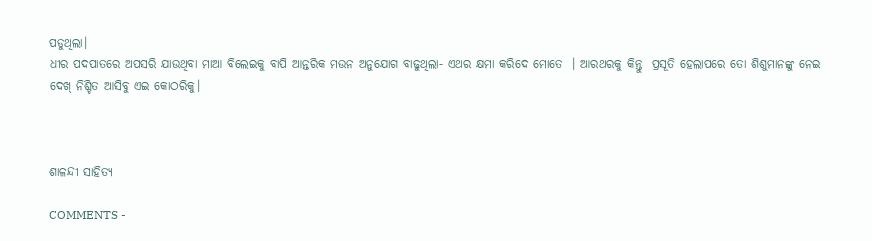ପଡୁଥିଲା।
ଧୀର ପଦପାତରେ ଅପସରି ଯାଉଥିବା ମାଆ ବିଲେଇକୁ ବାପି ଆନ୍ତରିକ ମଉନ ଅନୁଯୋଗ ବାଢୁଥିଲା- ଏଥର କ୍ଷମା କରିଦେ ମୋତେ  । ଆରଥରକୁ କିନ୍ତୁ  ପ୍ରସୂତି ହେଲାପରେ ତୋ ଶିଶୁମାନଙ୍କୁ ନେଇ ଦେଖ୍‌ ନିଶ୍ଚିତ ଆସିବୁ ଏଇ କୋଠରିକୁ।



ଶାଳନ୍ଦୀ ସାହିତ୍ଯ

COMMENTS -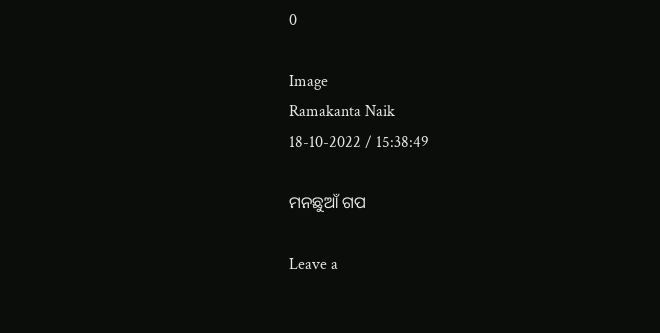0

Image
Ramakanta Naik
18-10-2022 / 15:38:49

ମନଛୁଆଁ ଗପ

Leave a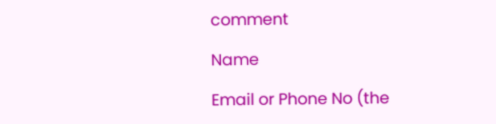comment

Name

Email or Phone No (the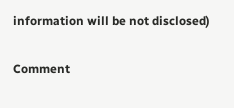information will be not disclosed)

Comment